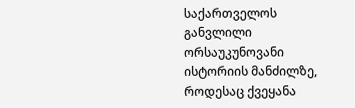საქართველოს განვლილი ორსაუკუნოვანი ისტორიის მანძილზე, როდესაც ქვეყანა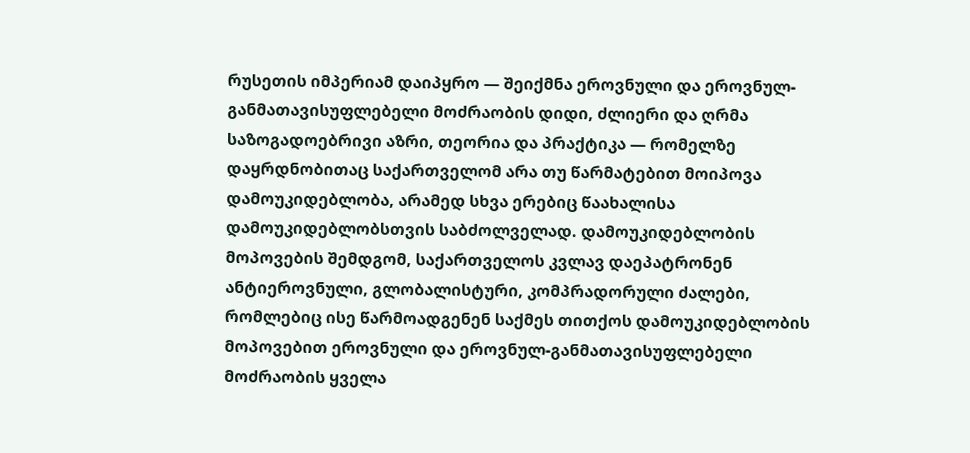რუსეთის იმპერიამ დაიპყრო — შეიქმნა ეროვნული და ეროვნულ-განმათავისუფლებელი მოძრაობის დიდი, ძლიერი და ღრმა საზოგადოებრივი აზრი, თეორია და პრაქტიკა — რომელზე დაყრდნობითაც საქართველომ არა თუ წარმატებით მოიპოვა დამოუკიდებლობა, არამედ სხვა ერებიც წაახალისა დამოუკიდებლობსთვის საბძოლველად. დამოუკიდებლობის მოპოვების შემდგომ, საქართველოს კვლავ დაეპატრონენ ანტიეროვნული, გლობალისტური, კომპრადორული ძალები, რომლებიც ისე წარმოადგენენ საქმეს თითქოს დამოუკიდებლობის მოპოვებით ეროვნული და ეროვნულ-განმათავისუფლებელი მოძრაობის ყველა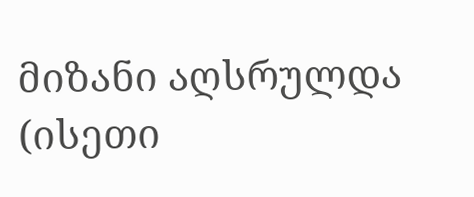მიზანი აღსრულდა (ისეთი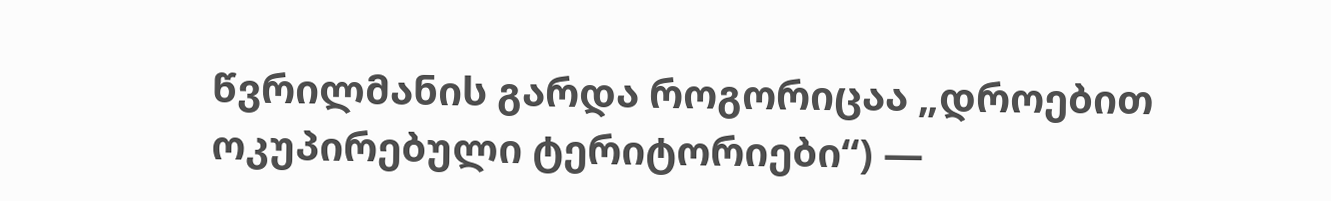წვრილმანის გარდა როგორიცაა „დროებით ოკუპირებული ტერიტორიები“) —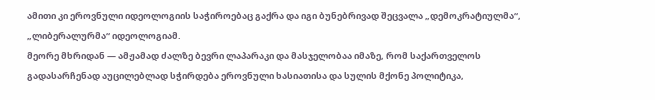ამითი კი ეროვნული იდეოლოგიის საჭიროებაც გაქრა და იგი ბუნებრივად შეცვალა „დემოკრატიულმა“, „ლიბერალურმა“ იდეოლოგიამ.
მეორე მხრიდან — ამჟამად ძალზე ბევრი ლაპარაკი და მასჯელობაა იმაზე, რომ საქართველოს გადასარჩენად აუცილებლად სჭირდება ეროვნული ხასიათისა და სულის მქონე პოლიტიკა,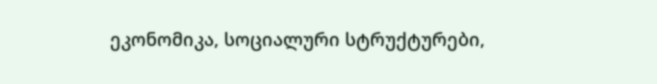ეკონომიკა, სოციალური სტრუქტურები,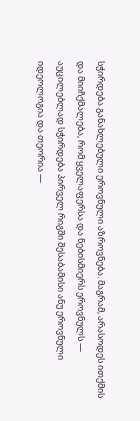სჭირდება განახლებული ეროვნული აზროვნება. მაგრამ, არასოდეს ითქმის და მიიჩქმალება, რომ ყველაფერსა და ნებისმიერს ეროვნულს — აუცილებლად სჭირდება პირველ რიგში შესაბამისი ანუ ეროვნული იდეოლოგია და თეორია —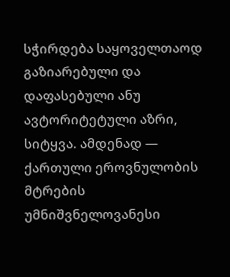სჭირდება საყოველთაოდ გაზიარებული და დაფასებული ანუ ავტორიტეტული აზრი, სიტყვა. ამდენად — ქართული ეროვნულობის მტრების უმნიშვნელოვანესი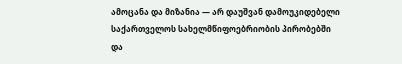ამოცანა და მიზანია — არ დაუშვან დამოუკიდებელი საქართველოს სახელმწიფოებრიობის პირობებში და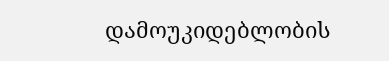დამოუკიდებლობის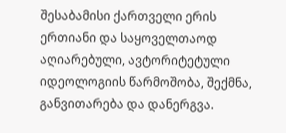შესაბამისი ქართველი ერის ერთიანი და საყოველთაოდ აღიარებული, ავტორიტეტული იდეოლოგიის წარმოშობა, შექმნა, განვითარება და დანერგვა.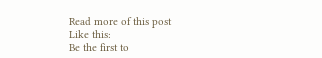Read more of this post
Like this:
Be the first to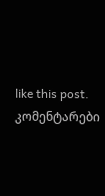like this post.
კომენტარები